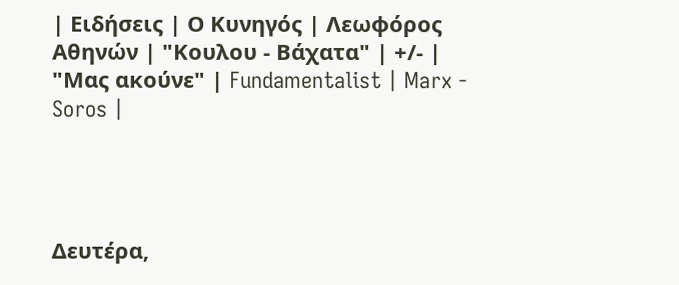| Ειδήσεις | Ο Κυνηγός | Λεωφόρος Αθηνών | "Κουλου - Βάχατα" | +/- | "Μας ακούνε" | Fundamentalist | Marx - Soros |




Δευτέρα,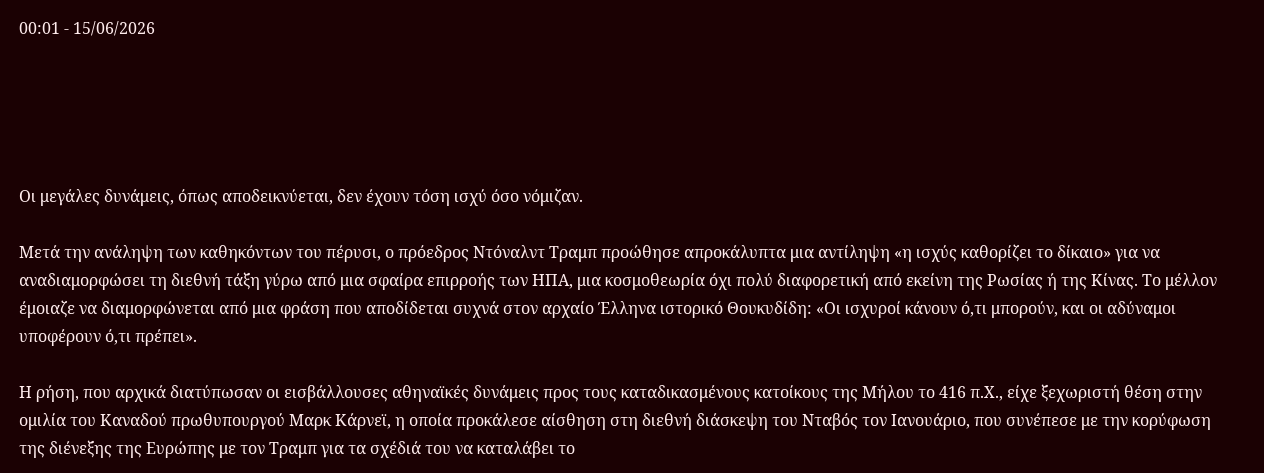00:01 - 15/06/2026





Οι μεγάλες δυνάμεις, όπως αποδεικνύεται, δεν έχουν τόση ισχύ όσο νόμιζαν.

Μετά την ανάληψη των καθηκόντων του πέρυσι, ο πρόεδρος Ντόναλντ Τραμπ προώθησε απροκάλυπτα μια αντίληψη «η ισχύς καθορίζει το δίκαιο» για να αναδιαμορφώσει τη διεθνή τάξη γύρω από μια σφαίρα επιρροής των ΗΠΑ, μια κοσμοθεωρία όχι πολύ διαφορετική από εκείνη της Ρωσίας ή της Κίνας. Το μέλλον έμοιαζε να διαμορφώνεται από μια φράση που αποδίδεται συχνά στον αρχαίο Έλληνα ιστορικό Θουκυδίδη: «Οι ισχυροί κάνουν ό,τι μπορούν, και οι αδύναμοι υποφέρουν ό,τι πρέπει».

Η ρήση, που αρχικά διατύπωσαν οι εισβάλλουσες αθηναϊκές δυνάμεις προς τους καταδικασμένους κατοίκους της Μήλου το 416 π.Χ., είχε ξεχωριστή θέση στην ομιλία του Καναδού πρωθυπουργού Μαρκ Κάρνεϊ, η οποία προκάλεσε αίσθηση στη διεθνή διάσκεψη του Νταβός τον Ιανουάριο, που συνέπεσε με την κορύφωση της διένεξης της Ευρώπης με τον Τραμπ για τα σχέδιά του να καταλάβει το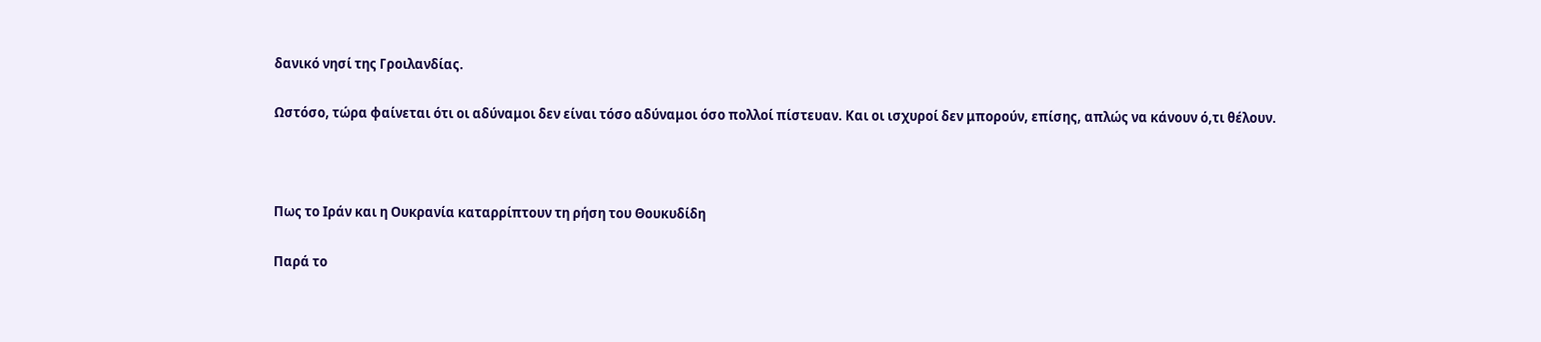δανικό νησί της Γροιλανδίας.

Ωστόσο, τώρα φαίνεται ότι οι αδύναμοι δεν είναι τόσο αδύναμοι όσο πολλοί πίστευαν. Και οι ισχυροί δεν μπορούν, επίσης, απλώς να κάνουν ό,τι θέλουν.



Πως το Ιράν και η Ουκρανία καταρρίπτουν τη ρήση του Θουκυδίδη

Παρά το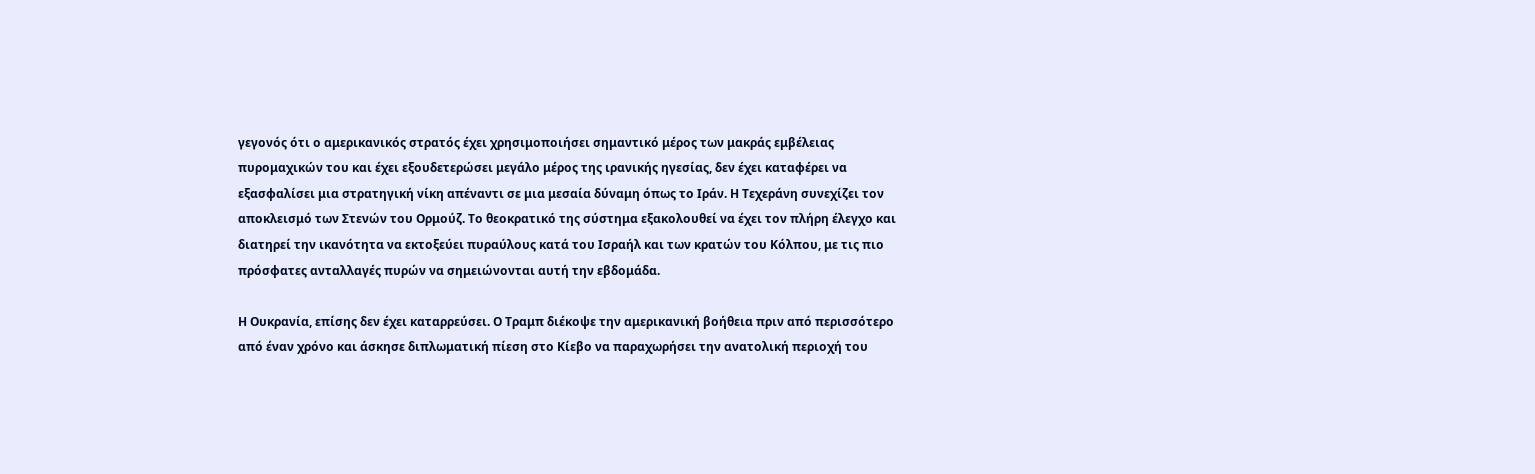γεγονός ότι ο αμερικανικός στρατός έχει χρησιμοποιήσει σημαντικό μέρος των μακράς εμβέλειας πυρομαχικών του και έχει εξουδετερώσει μεγάλο μέρος της ιρανικής ηγεσίας, δεν έχει καταφέρει να εξασφαλίσει μια στρατηγική νίκη απέναντι σε μια μεσαία δύναμη όπως το Ιράν. Η Τεχεράνη συνεχίζει τον αποκλεισμό των Στενών του Ορμούζ. Το θεοκρατικό της σύστημα εξακολουθεί να έχει τον πλήρη έλεγχο και διατηρεί την ικανότητα να εκτοξεύει πυραύλους κατά του Ισραήλ και των κρατών του Κόλπου, με τις πιο πρόσφατες ανταλλαγές πυρών να σημειώνονται αυτή την εβδομάδα.

Η Ουκρανία, επίσης δεν έχει καταρρεύσει. Ο Τραμπ διέκοψε την αμερικανική βοήθεια πριν από περισσότερο από έναν χρόνο και άσκησε διπλωματική πίεση στο Κίεβο να παραχωρήσει την ανατολική περιοχή του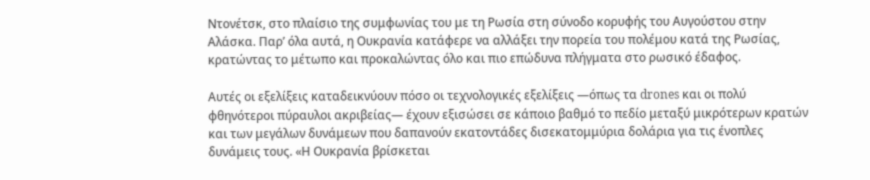Ντονέτσκ, στο πλαίσιο της συμφωνίας του με τη Ρωσία στη σύνοδο κορυφής του Αυγούστου στην Αλάσκα. Παρ’ όλα αυτά, η Ουκρανία κατάφερε να αλλάξει την πορεία του πολέμου κατά της Ρωσίας, κρατώντας το μέτωπο και προκαλώντας όλο και πιο επώδυνα πλήγματα στο ρωσικό έδαφος.

Αυτές οι εξελίξεις καταδεικνύουν πόσο οι τεχνολογικές εξελίξεις —όπως τα drones και οι πολύ φθηνότεροι πύραυλοι ακριβείας— έχουν εξισώσει σε κάποιο βαθμό το πεδίο μεταξύ μικρότερων κρατών και των μεγάλων δυνάμεων που δαπανούν εκατοντάδες δισεκατομμύρια δολάρια για τις ένοπλες δυνάμεις τους. «Η Ουκρανία βρίσκεται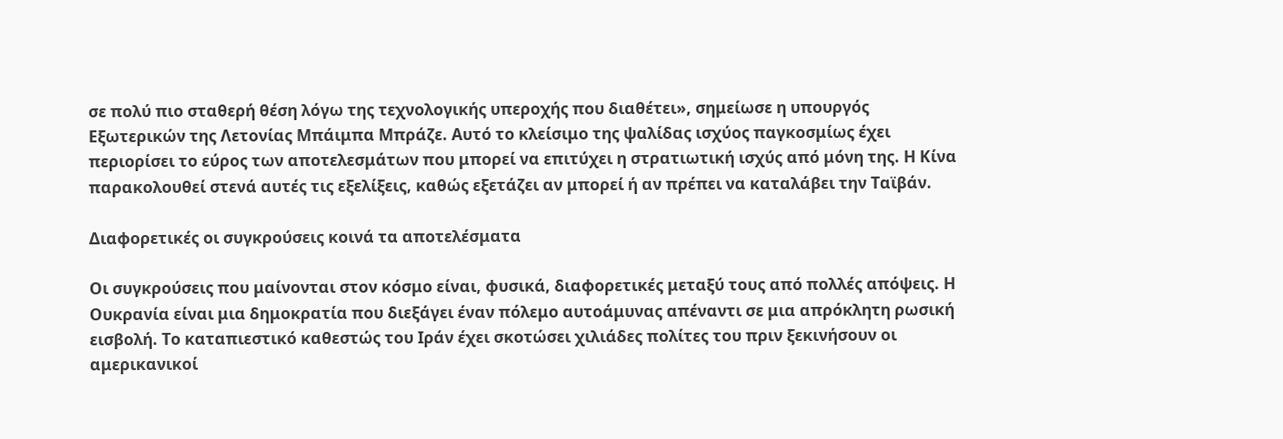σε πολύ πιο σταθερή θέση λόγω της τεχνολογικής υπεροχής που διαθέτει», σημείωσε η υπουργός Εξωτερικών της Λετονίας Μπάιμπα Μπράζε. Αυτό το κλείσιμο της ψαλίδας ισχύος παγκοσμίως έχει περιορίσει το εύρος των αποτελεσμάτων που μπορεί να επιτύχει η στρατιωτική ισχύς από μόνη της. Η Κίνα παρακολουθεί στενά αυτές τις εξελίξεις, καθώς εξετάζει αν μπορεί ή αν πρέπει να καταλάβει την Ταϊβάν.

Διαφορετικές οι συγκρούσεις κοινά τα αποτελέσματα

Οι συγκρούσεις που μαίνονται στον κόσμο είναι, φυσικά, διαφορετικές μεταξύ τους από πολλές απόψεις. Η Ουκρανία είναι μια δημοκρατία που διεξάγει έναν πόλεμο αυτοάμυνας απέναντι σε μια απρόκλητη ρωσική εισβολή. Το καταπιεστικό καθεστώς του Ιράν έχει σκοτώσει χιλιάδες πολίτες του πριν ξεκινήσουν οι αμερικανικοί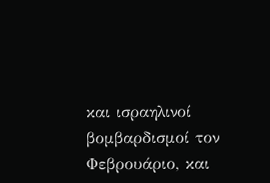και ισραηλινοί βομβαρδισμοί τον Φεβρουάριο, και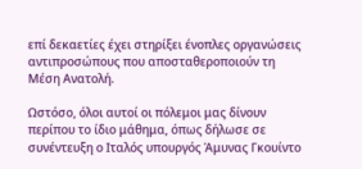επί δεκαετίες έχει στηρίξει ένοπλες οργανώσεις αντιπροσώπους που αποσταθεροποιούν τη Μέση Ανατολή.

Ωστόσο, όλοι αυτοί οι πόλεμοι μας δίνουν περίπου το ίδιο μάθημα, όπως δήλωσε σε συνέντευξη ο Ιταλός υπουργός Άμυνας Γκουίντο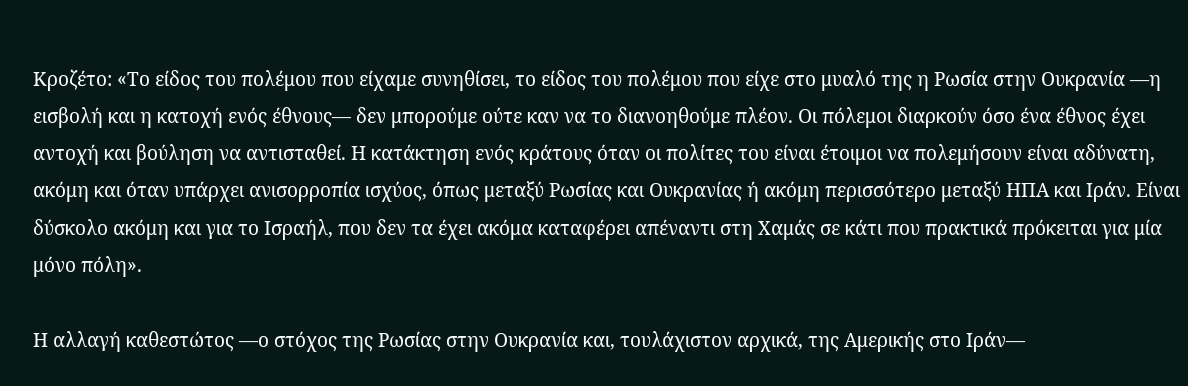Κροζέτο: «Το είδος του πολέμου που είχαμε συνηθίσει, το είδος του πολέμου που είχε στο μυαλό της η Ρωσία στην Ουκρανία —η εισβολή και η κατοχή ενός έθνους— δεν μπορούμε ούτε καν να το διανοηθούμε πλέον. Οι πόλεμοι διαρκούν όσο ένα έθνος έχει αντοχή και βούληση να αντισταθεί. Η κατάκτηση ενός κράτους όταν οι πολίτες του είναι έτοιμοι να πολεμήσουν είναι αδύνατη, ακόμη και όταν υπάρχει ανισορροπία ισχύος, όπως μεταξύ Ρωσίας και Ουκρανίας ή ακόμη περισσότερο μεταξύ ΗΠΑ και Ιράν. Είναι δύσκολο ακόμη και για το Ισραήλ, που δεν τα έχει ακόμα καταφέρει απέναντι στη Χαμάς σε κάτι που πρακτικά πρόκειται για μία μόνο πόλη».

Η αλλαγή καθεστώτος —ο στόχος της Ρωσίας στην Ουκρανία και, τουλάχιστον αρχικά, της Αμερικής στο Ιράν—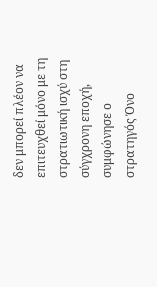δεν μπορεί πλέον να επιτευχθεί μόνο με τη στρατιωτική ισχύ στη σύγχρονη εποχή, συμφώνησε ο στρατηγός Όνο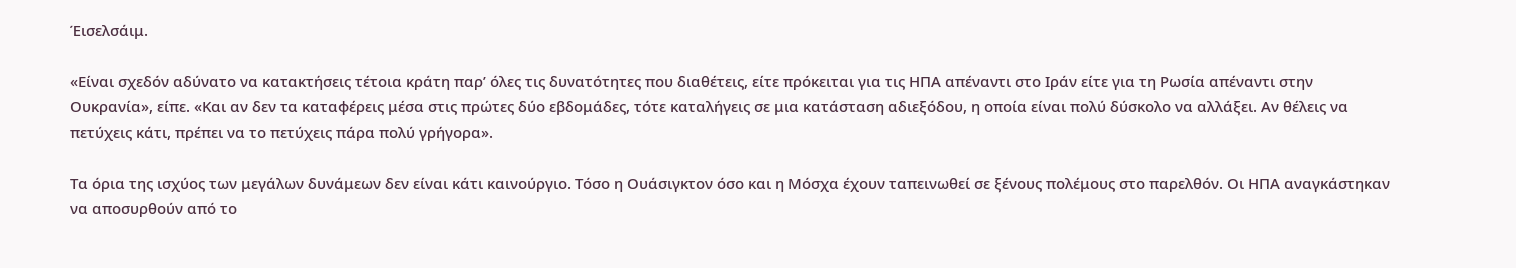Έισελσάιμ.

«Είναι σχεδόν αδύνατο να κατακτήσεις τέτοια κράτη παρ’ όλες τις δυνατότητες που διαθέτεις, είτε πρόκειται για τις ΗΠΑ απέναντι στο Ιράν είτε για τη Ρωσία απέναντι στην Ουκρανία», είπε. «Και αν δεν τα καταφέρεις μέσα στις πρώτες δύο εβδομάδες, τότε καταλήγεις σε μια κατάσταση αδιεξόδου, η οποία είναι πολύ δύσκολο να αλλάξει. Αν θέλεις να πετύχεις κάτι, πρέπει να το πετύχεις πάρα πολύ γρήγορα».

Τα όρια της ισχύος των μεγάλων δυνάμεων δεν είναι κάτι καινούργιο. Τόσο η Ουάσιγκτον όσο και η Μόσχα έχουν ταπεινωθεί σε ξένους πολέμους στο παρελθόν. Οι ΗΠΑ αναγκάστηκαν να αποσυρθούν από το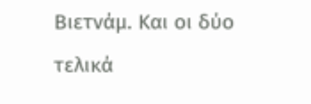Βιετνάμ. Και οι δύο τελικά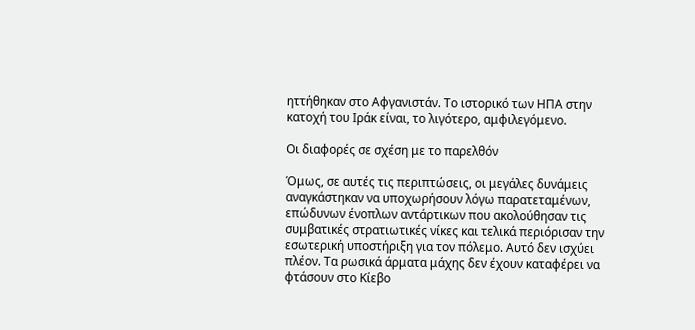ηττήθηκαν στο Αφγανιστάν. Το ιστορικό των ΗΠΑ στην κατοχή του Ιράκ είναι, το λιγότερο, αμφιλεγόμενο.

Οι διαφορές σε σχέση με το παρελθόν

Όμως, σε αυτές τις περιπτώσεις, οι μεγάλες δυνάμεις αναγκάστηκαν να υποχωρήσουν λόγω παρατεταμένων, επώδυνων ένοπλων αντάρτικων που ακολούθησαν τις συμβατικές στρατιωτικές νίκες και τελικά περιόρισαν την εσωτερική υποστήριξη για τον πόλεμο. Αυτό δεν ισχύει πλέον. Τα ρωσικά άρματα μάχης δεν έχουν καταφέρει να φτάσουν στο Κίεβο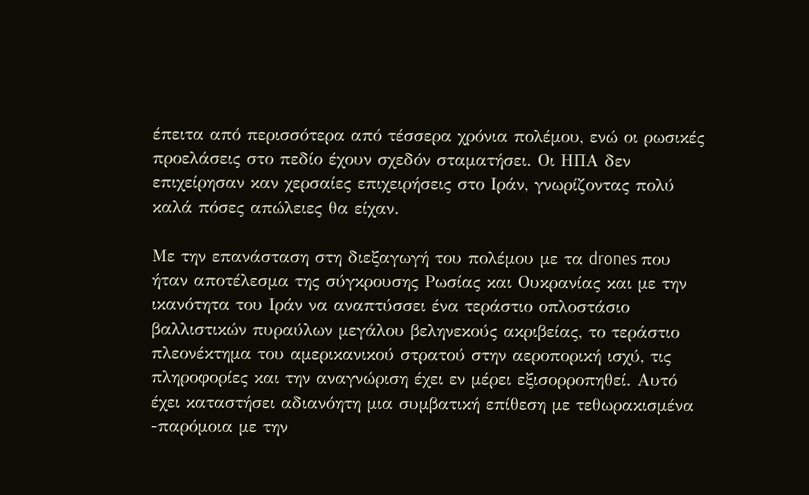έπειτα από περισσότερα από τέσσερα χρόνια πολέμου, ενώ οι ρωσικές προελάσεις στο πεδίο έχουν σχεδόν σταματήσει. Οι ΗΠΑ δεν επιχείρησαν καν χερσαίες επιχειρήσεις στο Ιράν, γνωρίζοντας πολύ καλά πόσες απώλειες θα είχαν.

Με την επανάσταση στη διεξαγωγή του πολέμου με τα drones που ήταν αποτέλεσμα της σύγκρουσης Ρωσίας και Ουκρανίας και με την ικανότητα του Ιράν να αναπτύσσει ένα τεράστιο οπλοστάσιο βαλλιστικών πυραύλων μεγάλου βεληνεκούς ακριβείας, το τεράστιο πλεονέκτημα του αμερικανικού στρατού στην αεροπορική ισχύ, τις πληροφορίες και την αναγνώριση έχει εν μέρει εξισορροπηθεί. Αυτό έχει καταστήσει αδιανόητη μια συμβατική επίθεση με τεθωρακισμένα -παρόμοια με την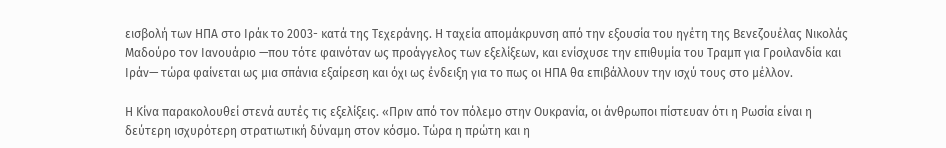εισβολή των ΗΠΑ στο Ιράκ το 2003- κατά της Τεχεράνης. Η ταχεία απομάκρυνση από την εξουσία του ηγέτη της Βενεζουέλας Νικολάς Μαδούρο τον Ιανουάριο —που τότε φαινόταν ως προάγγελος των εξελίξεων, και ενίσχυσε την επιθυμία του Τραμπ για Γροιλανδία και Ιράν— τώρα φαίνεται ως μια σπάνια εξαίρεση και όχι ως ένδειξη για το πως οι ΗΠΑ θα επιβάλλουν την ισχύ τους στο μέλλον.

Η Κίνα παρακολουθεί στενά αυτές τις εξελίξεις. «Πριν από τον πόλεμο στην Ουκρανία, οι άνθρωποι πίστευαν ότι η Ρωσία είναι η δεύτερη ισχυρότερη στρατιωτική δύναμη στον κόσμο. Τώρα η πρώτη και η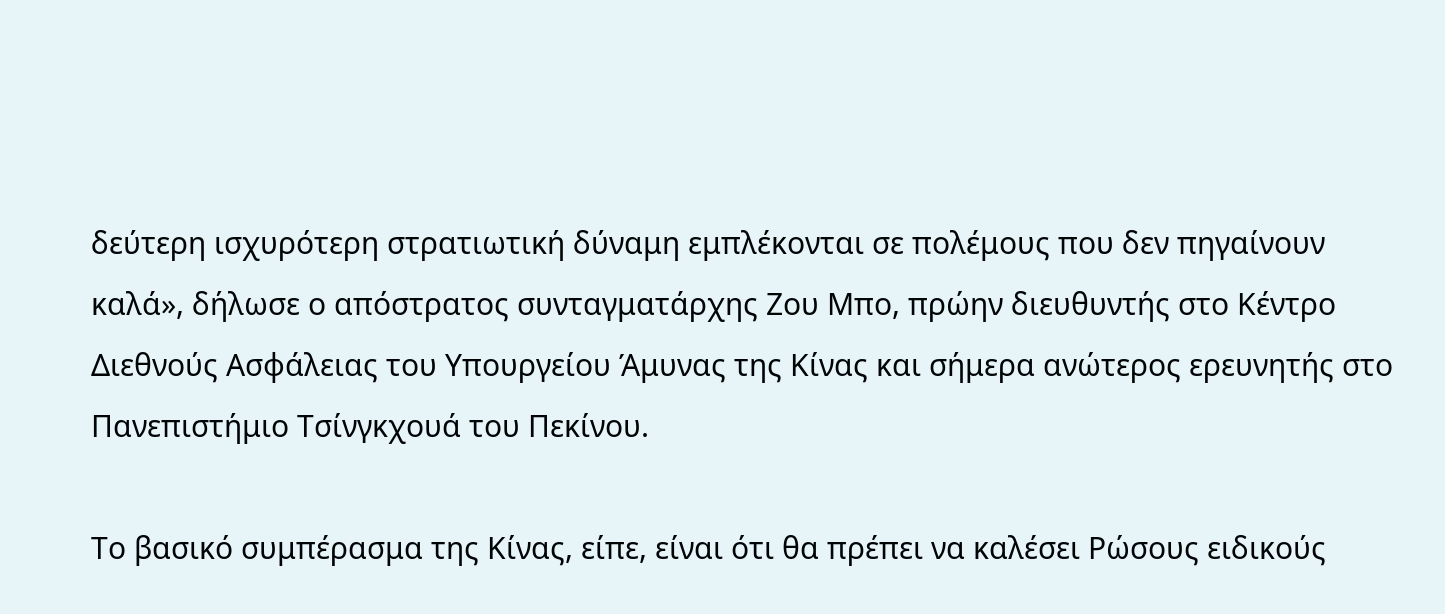δεύτερη ισχυρότερη στρατιωτική δύναμη εμπλέκονται σε πολέμους που δεν πηγαίνουν καλά», δήλωσε ο απόστρατος συνταγματάρχης Ζου Μπο, πρώην διευθυντής στο Κέντρο Διεθνούς Ασφάλειας του Υπουργείου Άμυνας της Κίνας και σήμερα ανώτερος ερευνητής στο Πανεπιστήμιο Τσίνγκχουά του Πεκίνου.

Το βασικό συμπέρασμα της Κίνας, είπε, είναι ότι θα πρέπει να καλέσει Ρώσους ειδικούς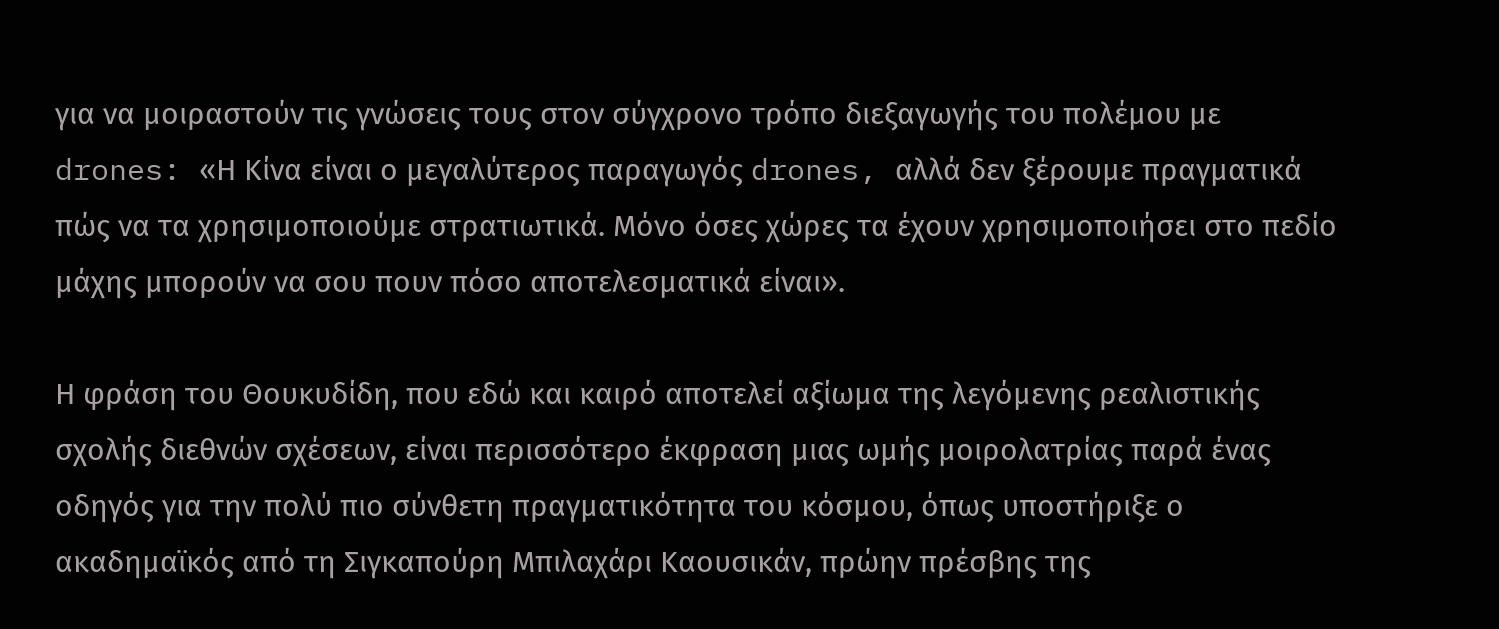για να μοιραστούν τις γνώσεις τους στον σύγχρονο τρόπο διεξαγωγής του πολέμου με drones: «Η Κίνα είναι ο μεγαλύτερος παραγωγός drones, αλλά δεν ξέρουμε πραγματικά πώς να τα χρησιμοποιούμε στρατιωτικά. Μόνο όσες χώρες τα έχουν χρησιμοποιήσει στο πεδίο μάχης μπορούν να σου πουν πόσο αποτελεσματικά είναι».

Η φράση του Θουκυδίδη, που εδώ και καιρό αποτελεί αξίωμα της λεγόμενης ρεαλιστικής σχολής διεθνών σχέσεων, είναι περισσότερο έκφραση μιας ωμής μοιρολατρίας παρά ένας οδηγός για την πολύ πιο σύνθετη πραγματικότητα του κόσμου, όπως υποστήριξε ο ακαδημαϊκός από τη Σιγκαπούρη Μπιλαχάρι Καουσικάν, πρώην πρέσβης της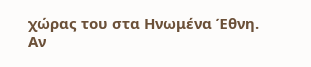χώρας του στα Ηνωμένα Έθνη. Αν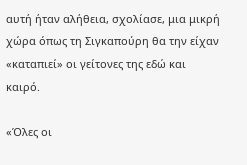αυτή ήταν αλήθεια, σχολίασε, μια μικρή χώρα όπως τη Σιγκαπούρη θα την είχαν «καταπιεί» οι γείτονες της εδώ και καιρό.

«Όλες οι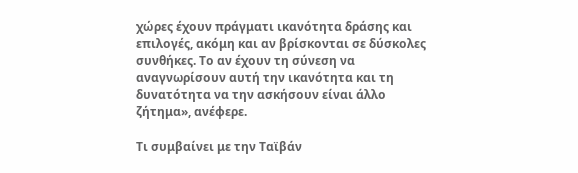χώρες έχουν πράγματι ικανότητα δράσης και επιλογές, ακόμη και αν βρίσκονται σε δύσκολες συνθήκες. Το αν έχουν τη σύνεση να αναγνωρίσουν αυτή την ικανότητα και τη δυνατότητα να την ασκήσουν είναι άλλο ζήτημα», ανέφερε.

Τι συμβαίνει με την Ταϊβάν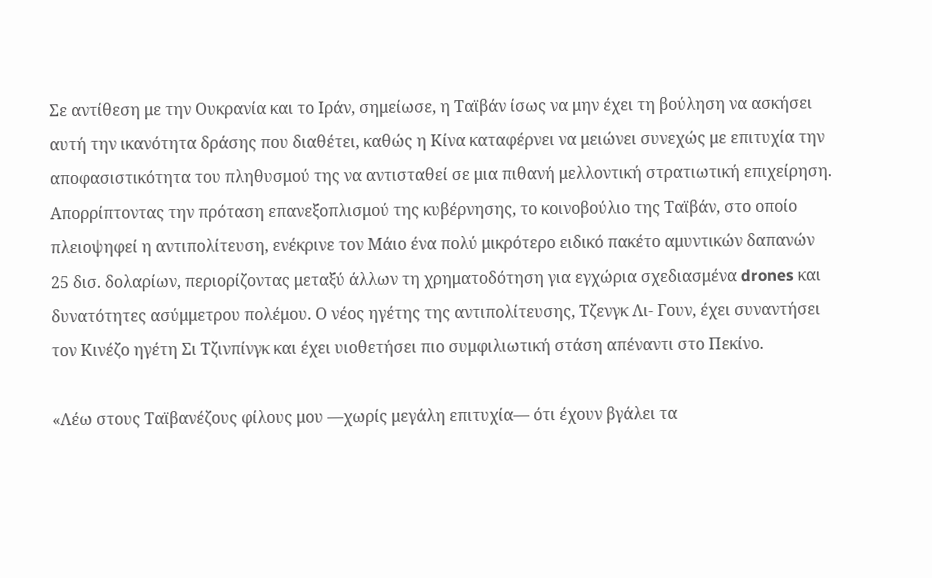Σε αντίθεση με την Ουκρανία και το Ιράν, σημείωσε, η Ταϊβάν ίσως να μην έχει τη βούληση να ασκήσει αυτή την ικανότητα δράσης που διαθέτει, καθώς η Κίνα καταφέρνει να μειώνει συνεχώς με επιτυχία την αποφασιστικότητα του πληθυσμού της να αντισταθεί σε μια πιθανή μελλοντική στρατιωτική επιχείρηση. Απορρίπτοντας την πρόταση επανεξοπλισμού της κυβέρνησης, το κοινοβούλιο της Ταϊβάν, στο οποίο πλειοψηφεί η αντιπολίτευση, ενέκρινε τον Μάιο ένα πολύ μικρότερο ειδικό πακέτο αμυντικών δαπανών 25 δισ. δολαρίων, περιορίζοντας μεταξύ άλλων τη χρηματοδότηση για εγχώρια σχεδιασμένα drones και δυνατότητες ασύμμετρου πολέμου. Ο νέος ηγέτης της αντιπολίτευσης, Τζενγκ Λι- Γουν, έχει συναντήσει τον Κινέζο ηγέτη Σι Τζινπίνγκ και έχει υιοθετήσει πιο συμφιλιωτική στάση απέναντι στο Πεκίνο.

«Λέω στους Ταϊβανέζους φίλους μου —χωρίς μεγάλη επιτυχία— ότι έχουν βγάλει τα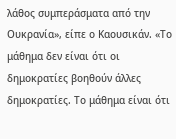λάθος συμπεράσματα από την Ουκρανία», είπε ο Καουσικάν. «Το μάθημα δεν είναι ότι οι δημοκρατίες βοηθούν άλλες δημοκρατίες. Το μάθημα είναι ότι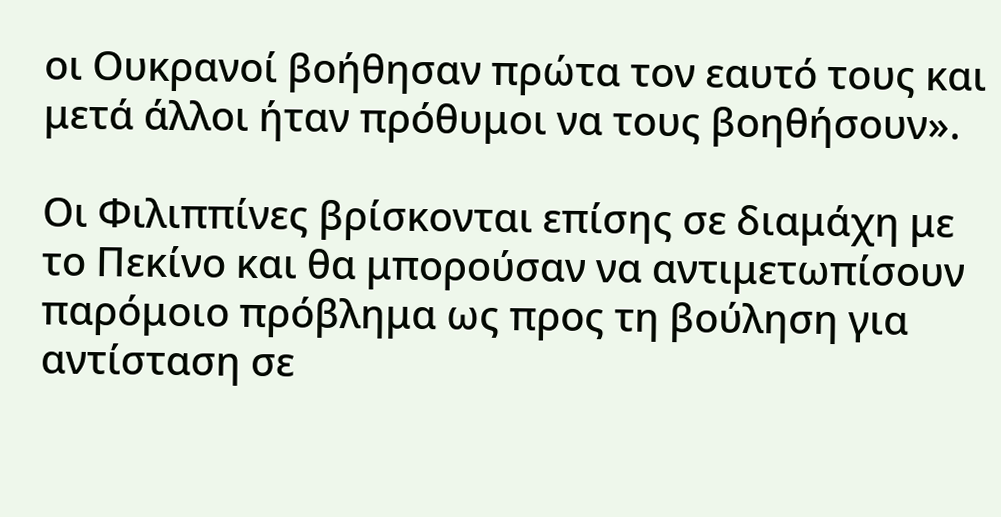οι Ουκρανοί βοήθησαν πρώτα τον εαυτό τους και μετά άλλοι ήταν πρόθυμοι να τους βοηθήσουν».

Οι Φιλιππίνες βρίσκονται επίσης σε διαμάχη με το Πεκίνο και θα μπορούσαν να αντιμετωπίσουν παρόμοιο πρόβλημα ως προς τη βούληση για αντίσταση σε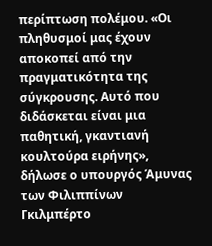περίπτωση πολέμου. «Οι πληθυσμοί μας έχουν αποκοπεί από την πραγματικότητα της σύγκρουσης. Αυτό που διδάσκεται είναι μια παθητική, γκαντιανή κουλτούρα ειρήνης», δήλωσε ο υπουργός Άμυνας των Φιλιππίνων Γκιλμπέρτο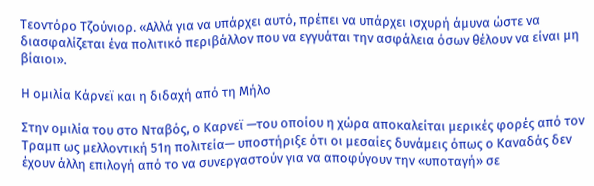Τεοντόρο Τζούνιορ. «Αλλά για να υπάρχει αυτό, πρέπει να υπάρχει ισχυρή άμυνα ώστε να διασφαλίζεται ένα πολιτικό περιβάλλον που να εγγυάται την ασφάλεια όσων θέλουν να είναι μη βίαιοι».

Η ομιλία Κάρνεϊ και η διδαχή από τη Μήλο

Στην ομιλία του στο Νταβός, ο Καρνεϊ —του οποίου η χώρα αποκαλείται μερικές φορές από τον Τραμπ ως μελλοντική 51η πολιτεία— υποστήριξε ότι οι μεσαίες δυνάμεις όπως ο Καναδάς δεν έχουν άλλη επιλογή από το να συνεργαστούν για να αποφύγουν την «υποταγή» σε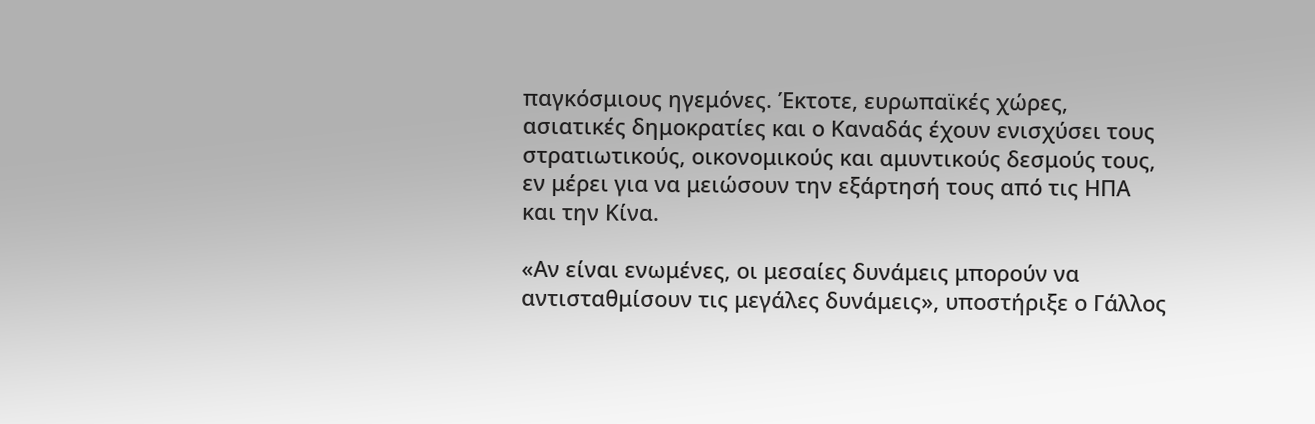παγκόσμιους ηγεμόνες. Έκτοτε, ευρωπαϊκές χώρες, ασιατικές δημοκρατίες και ο Καναδάς έχουν ενισχύσει τους στρατιωτικούς, οικονομικούς και αμυντικούς δεσμούς τους, εν μέρει για να μειώσουν την εξάρτησή τους από τις ΗΠΑ και την Κίνα.

«Αν είναι ενωμένες, οι μεσαίες δυνάμεις μπορούν να αντισταθμίσουν τις μεγάλες δυνάμεις», υποστήριξε ο Γάλλος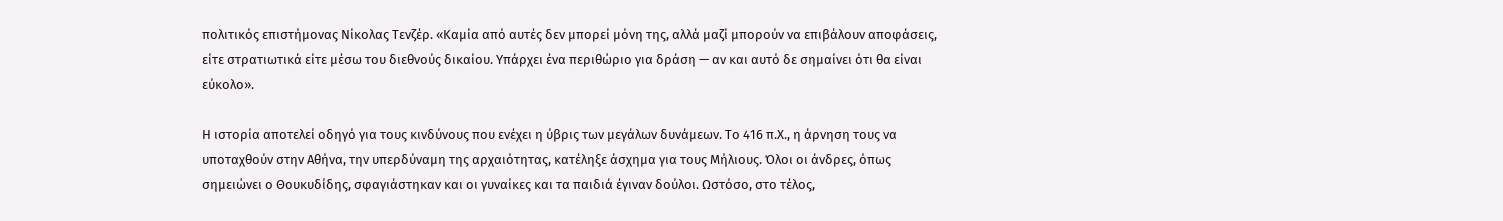πολιτικός επιστήμονας Νίκολας Τενζέρ. «Καμία από αυτές δεν μπορεί μόνη της, αλλά μαζί μπορούν να επιβάλουν αποφάσεις, είτε στρατιωτικά είτε μέσω του διεθνούς δικαίου. Υπάρχει ένα περιθώριο για δράση — αν και αυτό δε σημαίνει ότι θα είναι εύκολο».

Η ιστορία αποτελεί οδηγό για τους κινδύνους που ενέχει η ύβρις των μεγάλων δυνάμεων. Το 416 π.Χ., η άρνηση τους να υποταχθούν στην Αθήνα, την υπερδύναμη της αρχαιότητας, κατέληξε άσχημα για τους Μήλιους. Όλοι οι άνδρες, όπως σημειώνει ο Θουκυδίδης, σφαγιάστηκαν και οι γυναίκες και τα παιδιά έγιναν δούλοι. Ωστόσο, στο τέλος,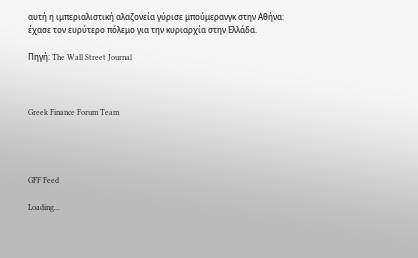αυτή η ιμπεριαλιστική αλαζονεία γύρισε μπούμερανγκ στην Αθήνα: έχασε τον ευρύτερο πόλεμο για την κυριαρχία στην Ελλάδα.

Πηγή: The Wall Street Journal



Greek Finance Forum Team




GFF Feed

Loading...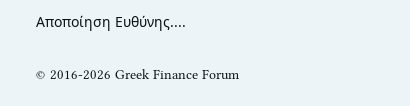Αποποίηση Ευθύνης....

© 2016-2026 Greek Finance Forum